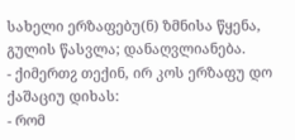სახელი ერზაფებუ(ნ) ზმნისა წყენა, გულის წასვლა; დანაღვლიანება.
- ქიმერთჷ თექინ, ირ კოს ერზაფუ დო ქაშაციუ დიხას:
- რომ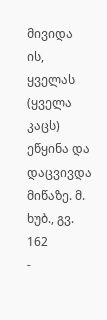მივიდა ის, ყველას (ყველა კაცს) ეწყინა და დაცვივდა მიწაზე. მ. ხუბ., გვ. 162
-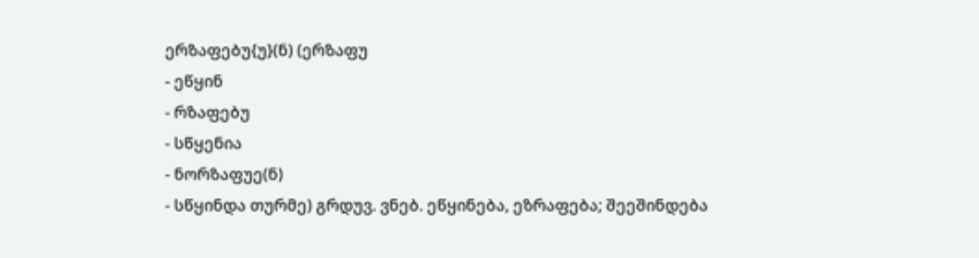ერზაფებუ{უ}(ნ) (ერზაფუ
- ეწყინ
- რზაფებუ
- სწყენია
- ნორზაფუე(ნ)
- სწყინდა თურმე) გრდუვ. ვნებ. ეწყინება, ეზრაფება; შეეშინდება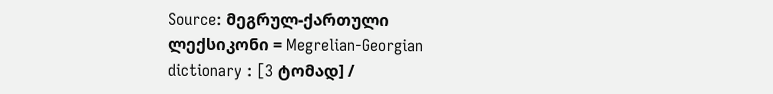Source: მეგრულ-ქართული ლექსიკონი = Megrelian-Georgian dictionary : [3 ტომად] /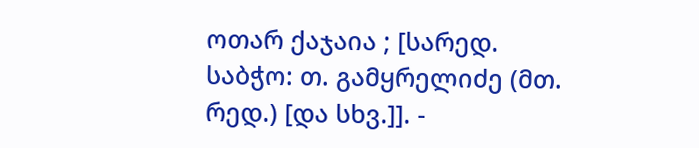ოთარ ქაჯაია ; [სარედ. საბჭო: თ. გამყრელიძე (მთ. რედ.) [და სხვ.]]. -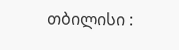თბილისი :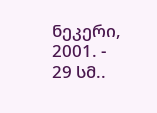ნეკერი, 2001. - 29 სმ..